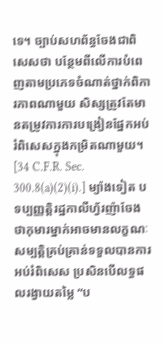ទេ។ ច្បាប់សហព័ន្ធចែងជាពិសេសថា បន្ថែមពីលើការបំពេញតាមប្រភេទចំណាត់ថ្នាក់ពិការភាពណាមួយ សិស្សត្រូវតែមានតម្រូវការការបង្រៀនផ្នែកអប់រំពិសេសក្នុងកម្រិតណាមួយ។ [34 C.F.R. Sec. 300.8(a)(2)(i).] ម្យ៉ាងទៀត បទប្បញ្ញត្តិរដ្ឋកាលីហ្វ័រញ៉ាចែងថាកុមារម្នាក់អាចមានលក្ខណៈសម្បត្តិគ្រប់គ្រាន់ទទួលបានការអប់រំពិសេស ប្រសិនបើលទ្ធផលរង្វាយតម្លៃ “ប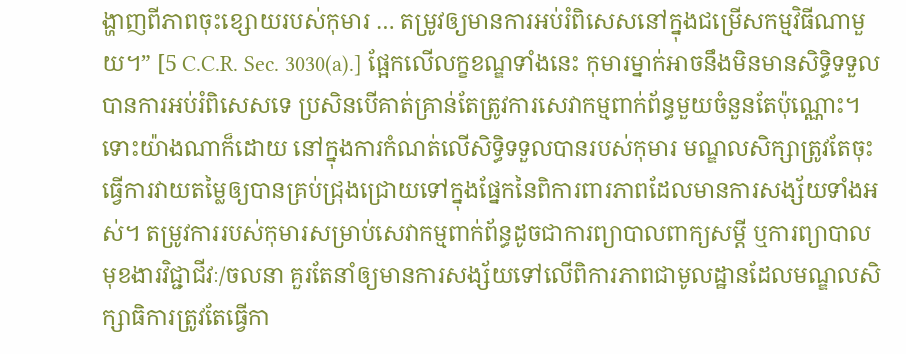ង្ហាញពីភាពចុះខ្សោយរបស់កុមារ … តម្រូវឲ្យមានការអប់រំពិសេសនៅក្នុងជម្រើសកម្មវិធីណាមួយ។” [5 C.C.R. Sec. 3030(a).] ផ្អែកលើលក្ខខណ្ឌទាំងនេះ កុមារម្នាក់អាចនឹងមិនមានសិទ្ធិទទួលបានការអប់រំពិសេសទេ ប្រសិនបើគាត់គ្រាន់តែត្រូវការសេវាកម្មពាក់ព័ន្ធមួយចំនួនតែប៉ុណ្ណោះ។ ទោះយ៉ាងណាក៏ដោយ នៅក្នុងការកំណត់លើសិទ្ធិទទួលបានរបស់កុមារ មណ្ឌលសិក្សាត្រូវតែចុះធ្វើការវាយតម្លៃឲ្យបានគ្រប់ជ្រុងជ្រោយទៅក្នុងផ្នែកនៃពិការពារភាពដែលមានការសង្ស័យទាំងអស់។ តម្រូវការរបស់កុមារសម្រាប់សេវាកម្មពាក់ព័ន្ធដូចជាការព្យាបាលពាក្យសម្តី ឬការព្យាបាលមុខងារវិជ្ជាជីវៈ/ចលនា គួរតែនាំឲ្យមានការសង្ស័យទៅលើពិការភាពជាមូលដ្ឋានដែលមណ្ឌលសិក្សាធិការត្រូវតែធ្វើកា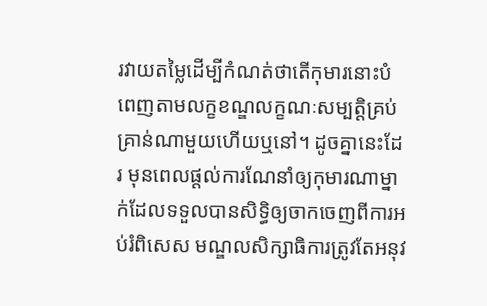រវាយតម្លៃដើម្បីកំណត់ថាតើកុមារនោះបំពេញតាមលក្ខខណ្ឌលក្ខណៈសម្បត្តិគ្រប់គ្រាន់ណាមួយហើយឬនៅ។ ដូចគ្នានេះដែរ មុនពេលផ្តល់ការណែនាំឲ្យកុមារណាម្នាក់ដែលទទួលបានសិទ្ធិឲ្យចាកចេញពីការអប់រំពិសេស មណ្ឌលសិក្សាធិការត្រូវតែអនុវ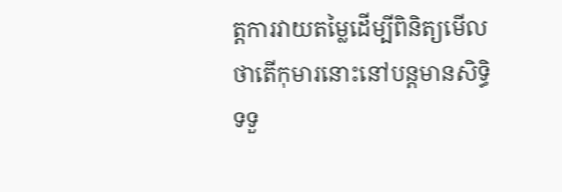ត្តការវាយតម្លៃដើម្បីពិនិត្យមើលថាតើកុមារនោះនៅបន្តមានសិទ្ធិទទួ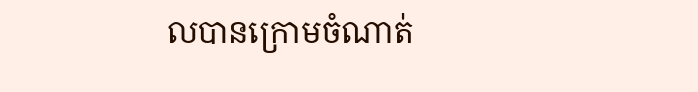លបានក្រោមចំណាត់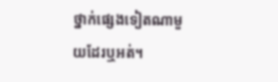ថ្នាក់ផ្សេងទៀតណាមួយដែរឬអត់។